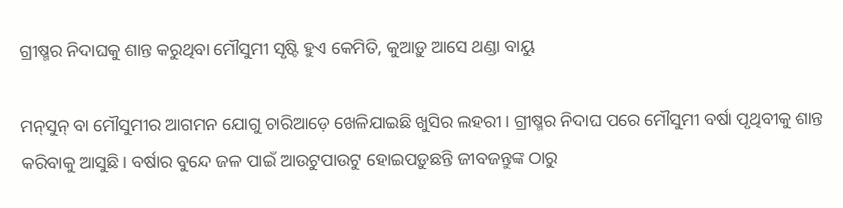ଗ୍ରୀଷ୍ମର ନିଦାଘକୁ ଶାନ୍ତ କରୁଥିବା ମୌସୁମୀ ସୃଷ୍ଟି ହୁଏ କେମିତି, କୁଆଡ଼ୁ ଆସେ ଥଣ୍ଡା ବାୟୁ

ମନ୍‌ସୁନ୍‌ ବା ମୌସୁମୀର ଆଗମନ ଯୋଗୁ ଚାରିଆଡ଼େ ଖେଳିଯାଇଛି ଖୁସିର ଲହରୀ। ଗ୍ରୀଷ୍ମର ନିଦାଘ ପରେ ମୌସୁମୀ ବର୍ଷା ପୃଥିବୀକୁ ଶାନ୍ତ କରିବାକୁ ଆସୁଛି। ବର୍ଷାର ବୁନ୍ଦେ ଜଳ ପାଇଁ ଆଉଟୁପାଉଟୁ ହୋଇପଡ଼ୁଛନ୍ତି ଜୀବଜନ୍ତୁଙ୍କ ଠାରୁ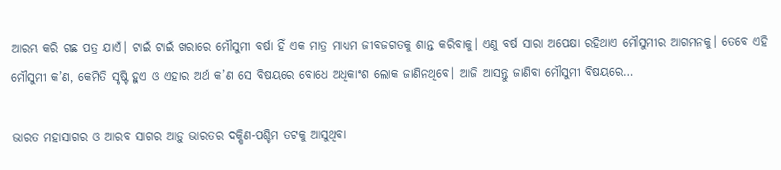ଆରମ୍ଭ କରି ଗଛ ପତ୍ର ଯାଏଁ। ଟାଇଁ ଟାଇଁ ଖରାରେ ମୌସୁମୀ ବର୍ଷା ହିଁ ଏକ ମାତ୍ର ମାଧ୍ୟମ ଜୀବଜଗତକୁ ଶାନ୍ତ କରିବାକୁ। ଏଣୁ ବର୍ଷ ସାରା ଅପେକ୍ଷା ରହିଥାଏ ମୌସୁମୀର ଆଗମନକୁ। ତେବେ ଏହି ମୌସୁମୀ କ’ଣ, କେମିତି ସୃଷ୍ଟି ହୁଏ ଓ ଏହାର ଅର୍ଥ କ’ଣ ସେ ବିଷୟରେ ବୋଧେ ଅଧିକାଂଶ ଲୋକ ଜାଣିନଥିବେ। ଆଜି ଆସନ୍ତୁ ଜାଣିବା ମୌସୁମୀ ବିଷୟରେ…

ଭାରତ ମହାସାଗର ଓ ଆରବ ସାଗର ଆଡ଼ୁ ଭାରତର ଦକ୍ଷିଣ-ପଶ୍ଚିମ ତଟକୁ ଆସୁଥିବା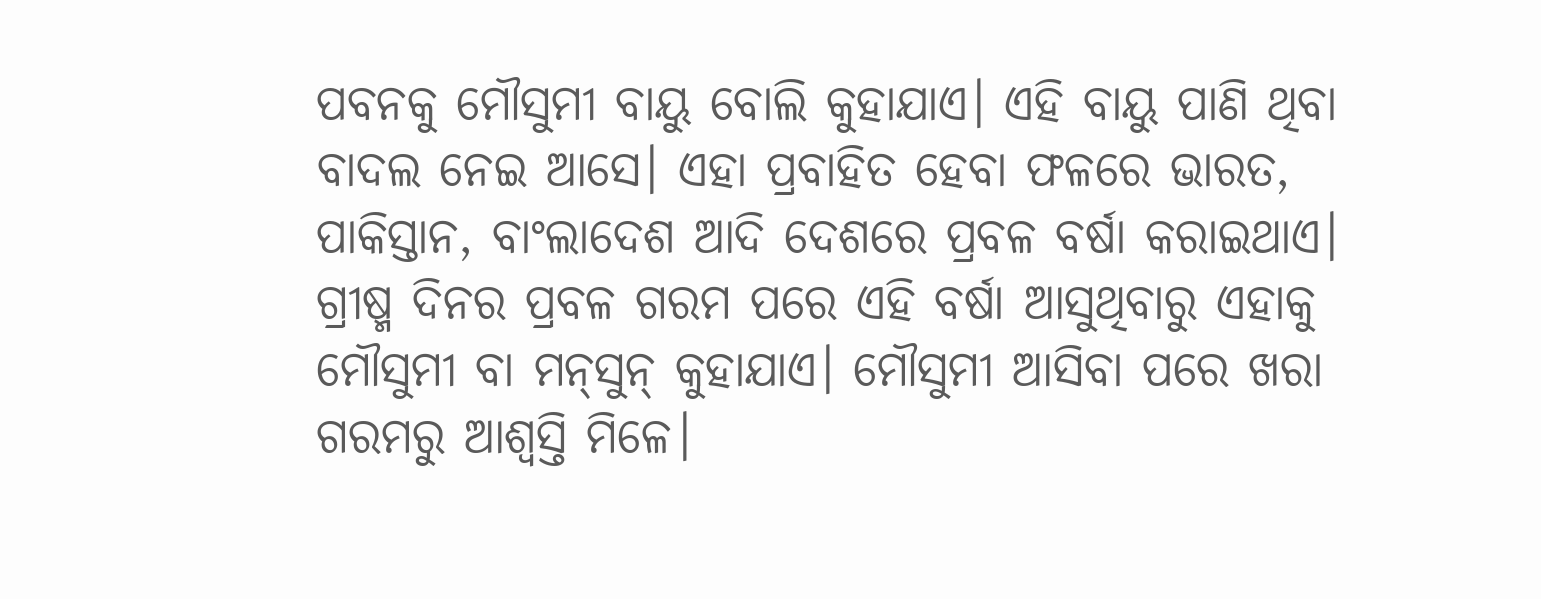ପବନକୁ ମୌସୁମୀ ବାୟୁ ବୋଲି କୁହାଯାଏ। ଏହି ବାୟୁ ପାଣି ଥିବା ବାଦଲ ନେଇ ଆସେ। ଏହା ପ୍ରବାହିତ ହେବା ଫଳରେ ଭାରତ, ପାକିସ୍ତାନ, ବାଂଲାଦେଶ ଆଦି ଦେଶରେ ପ୍ରବଳ ବର୍ଷା କରାଇଥାଏ। ଗ୍ରୀଷ୍ମ ଦିନର ପ୍ରବଳ ଗରମ ପରେ ଏହି ବର୍ଷା ଆସୁଥିବାରୁ ଏହାକୁ ମୌସୁମୀ ବା ମନ୍‌ସୁନ୍‌ କୁହାଯାଏ। ମୌସୁମୀ ଆସିବା ପରେ ଖରା ଗରମରୁ ଆଶ୍ୱସ୍ତି ମିଳେ।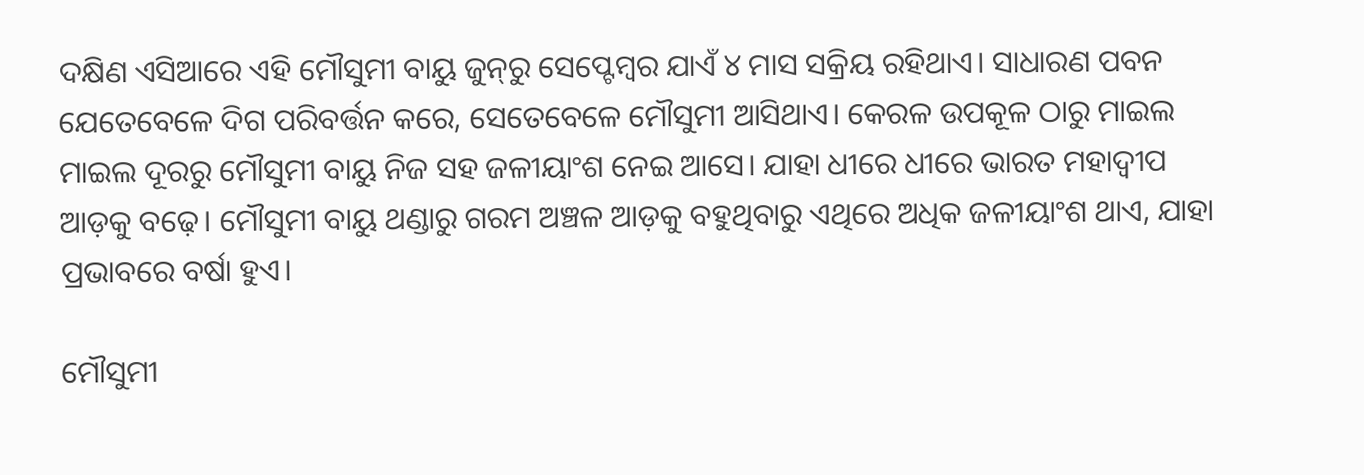ଦକ୍ଷିଣ ଏସିଆରେ ଏହି ମୌସୁମୀ ବାୟୁ ଜୁନ୍‌ରୁ ସେପ୍ଟେମ୍ବର ଯାଏଁ ୪ ମାସ ସକ୍ରିୟ ରହିଥାଏ। ସାଧାରଣ ପବନ ଯେତେବେଳେ ଦିଗ ପରିବର୍ତ୍ତନ କରେ, ସେତେବେଳେ ମୌସୁମୀ ଆସିଥାଏ। କେରଳ ଉପକୂଳ ଠାରୁ ମାଇଲ ମାଇଲ ଦୂରରୁ ମୌସୁମୀ ବାୟୁ ନିଜ ସହ ଜଳୀୟାଂଶ ନେଇ ଆସେ। ଯାହା ଧୀରେ ଧୀରେ ଭାରତ ମହାଦ୍ୱୀପ ଆଡ଼କୁ ବଢ଼େ। ମୌସୁମୀ ବାୟୁ ଥଣ୍ଡାରୁ ଗରମ ଅଞ୍ଚଳ ଆଡ଼କୁ ବହୁଥିବାରୁ ଏଥିରେ ଅଧିକ ଜଳୀୟାଂଶ ଥାଏ, ଯାହା ପ୍ରଭାବରେ ବର୍ଷା ହୁଏ।

ମୌସୁମୀ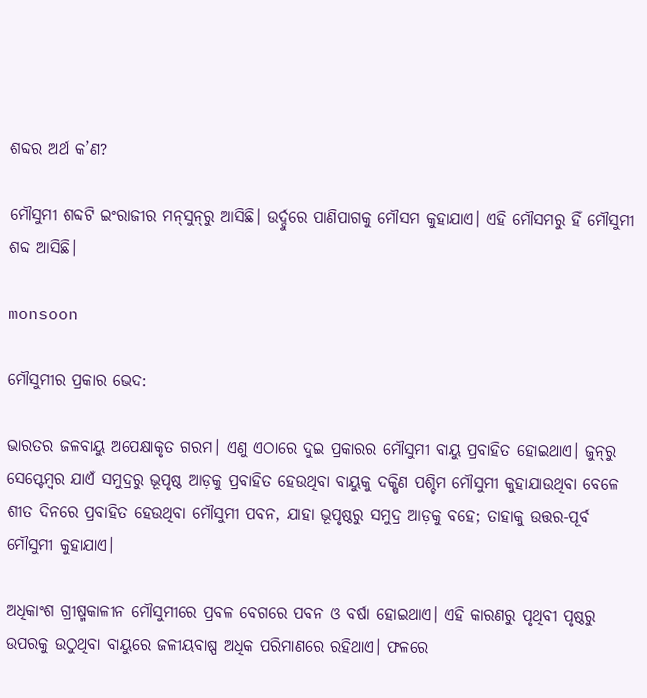ଶବ୍ଦର ଅର୍ଥ କ’ଣ?

ମୌସୁମୀ ଶବ୍ଦଟି ଇଂରାଜୀର ମନ୍‌ସୁନ୍‌ରୁ ଆସିଛି। ଉର୍ଦ୍ଦୁରେ ପାଣିପାଗକୁ ମୌସମ କୁହାଯାଏ। ଏହି ମୌସମରୁ ହିଁ ମୌସୁମୀ ଶବ୍ଦ ଆସିଛି।

monsoon

ମୌସୁମୀର ପ୍ରକାର ଭେଦ:

ଭାରତର ଜଳବାୟୁ ଅପେକ୍ଷାକୃତ ଗରମ। ଏଣୁ ଏଠାରେ ଦୁଇ ପ୍ରକାରର ମୌସୁମୀ ବାୟୁ ପ୍ରବାହିତ ହୋଇଥାଏ। ଜୁନ୍‌ରୁ ସେପ୍ଟେମ୍ବର ଯାଏଁ ସମୁଦ୍ରରୁ ଭୂପୃଷ୍ଠ ଆଡ଼କୁ ପ୍ରବାହିତ ହେଉଥିବା ବାୟୁକୁ ଦକ୍ଷିଣ ପଶ୍ଚିମ ମୌସୁମୀ କୁହାଯାଉଥିବା ବେଳେ ଶୀତ ଦିନରେ ପ୍ରବାହିତ ହେଉଥିବା ମୌସୁମୀ ପବନ, ଯାହା ଭୂପୃଷ୍ଠରୁ ସମୁଦ୍ର ଆଡ଼କୁ ବହେ; ତାହାକୁ ଉତ୍ତର-ପୂର୍ବ ମୌସୁମୀ କୁହାଯାଏ।

ଅଧିକାଂଶ ଗ୍ରୀଷ୍ମକାଳୀନ ମୌସୁମୀରେ ପ୍ରବଳ ବେଗରେ ପବନ ଓ ବର୍ଷା ହୋଇଥାଏ। ଏହି କାରଣରୁ ପୃଥିବୀ ପୃଷ୍ଠରୁ ଉପରକୁ ଉଠୁଥିବା ବାୟୁରେ ଜଳୀୟବାଷ୍ପ ଅଧିକ ପରିମାଣରେ ରହିଥାଏ। ଫଳରେ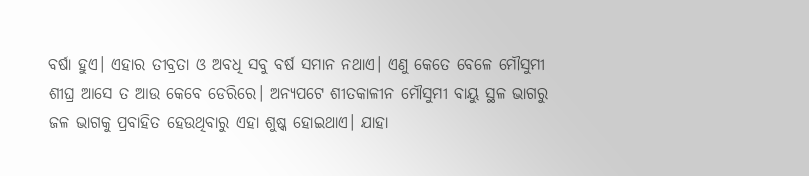ବର୍ଷା ହୁଏ। ଏହାର ତୀବ୍ରତା ଓ ଅବଧି ସବୁ ବର୍ଷ ସମାନ ନଥାଏ। ଏଣୁ କେତେ ବେଳେ ମୌସୁମୀ ଶୀଘ୍ର ଆସେ ତ ଆଉ କେବେ ଡେରିରେ। ଅନ୍ୟପଟେ ଶୀତକାଳୀନ ମୌସୁମୀ ବାୟୁ ସ୍ଥଳ ଭାଗରୁ ଜଳ ଭାଗକୁ ପ୍ରବାହିତ ହେଉଥିବାରୁ ଏହା ଶୁଷ୍କ ହୋଇଥାଏ। ଯାହା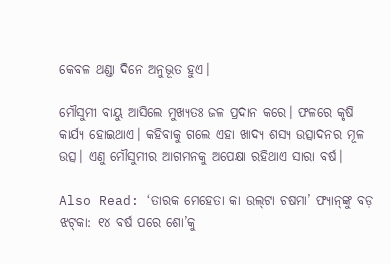କେବଳ ଥଣ୍ଡା ଦିନେ ଅନୁଭୂତ ହୁଏ।

ମୌସୁମୀ ବାୟୁ ଆସିଲେ ମୁଖ୍ୟତଃ ଜଳ ପ୍ରଦାନ କରେ। ଫଳରେ କୃଷି କାର୍ଯ୍ୟ ହୋଇଥାଏ। କହିବାକୁ ଗଲେ ଏହା ଖାଦ୍ୟ ଶସ୍ୟ ଉତ୍ସାଦନର ମୂଳ ଉତ୍ସ। ଏଣୁ ମୌସୁମୀର ଆଗମନକୁ ଅପେକ୍ଷା ରହିଥାଏ ସାରା ବର୍ଷ।

Also Read: ‘ତାରକ ମେହେତା କା ଉଲ୍‌ଟା ଚଷମା’ ଫ୍ୟାନ୍‌ଙ୍କୁ ବଡ଼ ଝଟ୍‌କା: ୧୪ ବର୍ଷ ପରେ ଶୋ’କୁ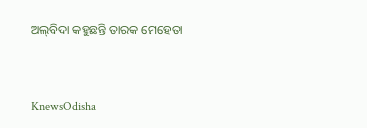ଅଲ୍‌ବିଦା କହୁଛନ୍ତି ତାରକ ମେହେତା


KnewsOdisha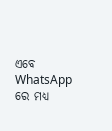ଏବେ WhatsApp ରେ ମଧ୍ୟ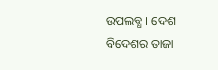ଉପଲବ୍ଧ । ଦେଶ ବିଦେଶର ତାଜା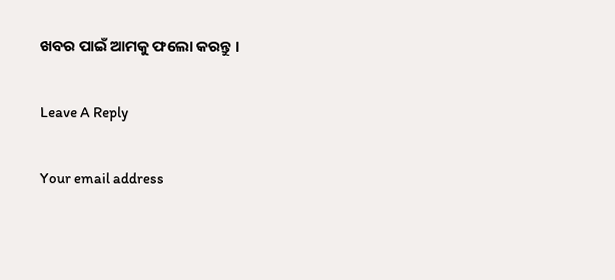ଖବର ପାଇଁ ଆମକୁ ଫଲୋ କରନ୍ତୁ ।

Leave A Reply

Your email address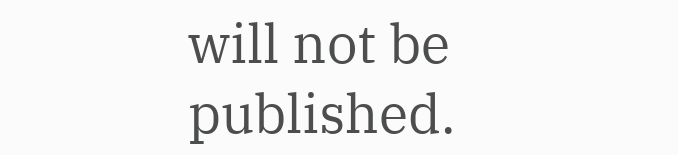will not be published.